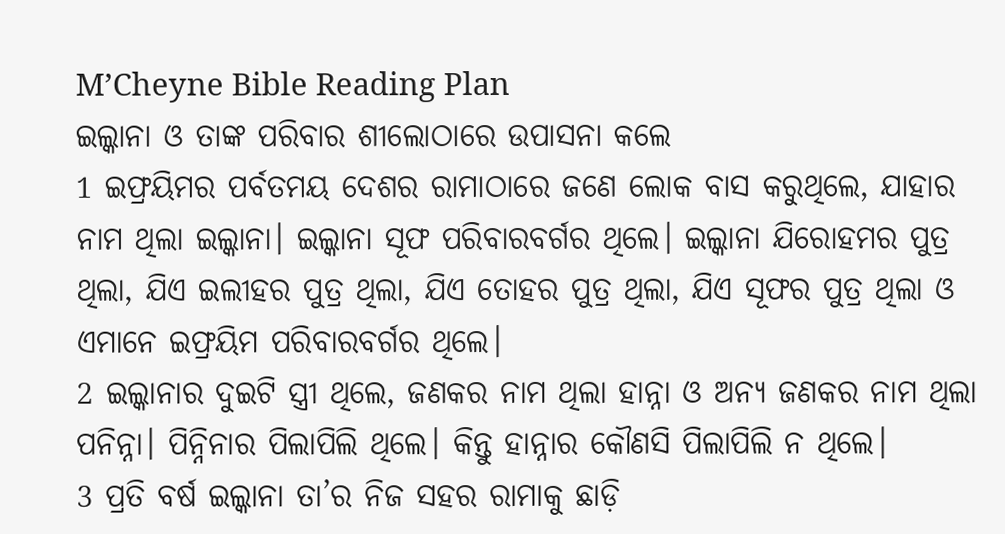M’Cheyne Bible Reading Plan
ଇଲ୍କାନା ଓ ତାଙ୍କ ପରିବାର ଶୀଲୋଠାରେ ଉପାସନା କଲେ
1 ଇଫ୍ରୟିମର ପର୍ବତମୟ ଦେଶର ରାମାଠାରେ ଜଣେ ଲୋକ ବାସ କରୁଥିଲେ, ଯାହାର ନାମ ଥିଲା ଇଲ୍କାନା। ଇଲ୍କାନା ସୂଫ ପରିବାରବର୍ଗର ଥିଲେ। ଇଲ୍କାନା ଯିରୋହମର ପୁତ୍ର ଥିଲା, ଯିଏ ଇଲୀହର ପୁତ୍ର ଥିଲା, ଯିଏ ତୋହର ପୁତ୍ର ଥିଲା, ଯିଏ ସୂଫର ପୁତ୍ର ଥିଲା ଓ ଏମାନେ ଇଫ୍ରୟିମ ପରିବାରବର୍ଗର ଥିଲେ।
2 ଇଲ୍କାନାର ଦୁଇଟି ସ୍ତ୍ରୀ ଥିଲେ, ଜଣକର ନାମ ଥିଲା ହାନ୍ନା ଓ ଅନ୍ୟ ଜଣକର ନାମ ଥିଲା ପନିନ୍ନା। ପିନ୍ନିନାର ପିଲାପିଲି ଥିଲେ। କିନ୍ତୁ ହାନ୍ନାର କୌଣସି ପିଲାପିଲି ନ ଥିଲେ।
3 ପ୍ରତି ବର୍ଷ ଇଲ୍କାନା ତା’ର ନିଜ ସହର ରାମାକୁ ଛାଡ଼ି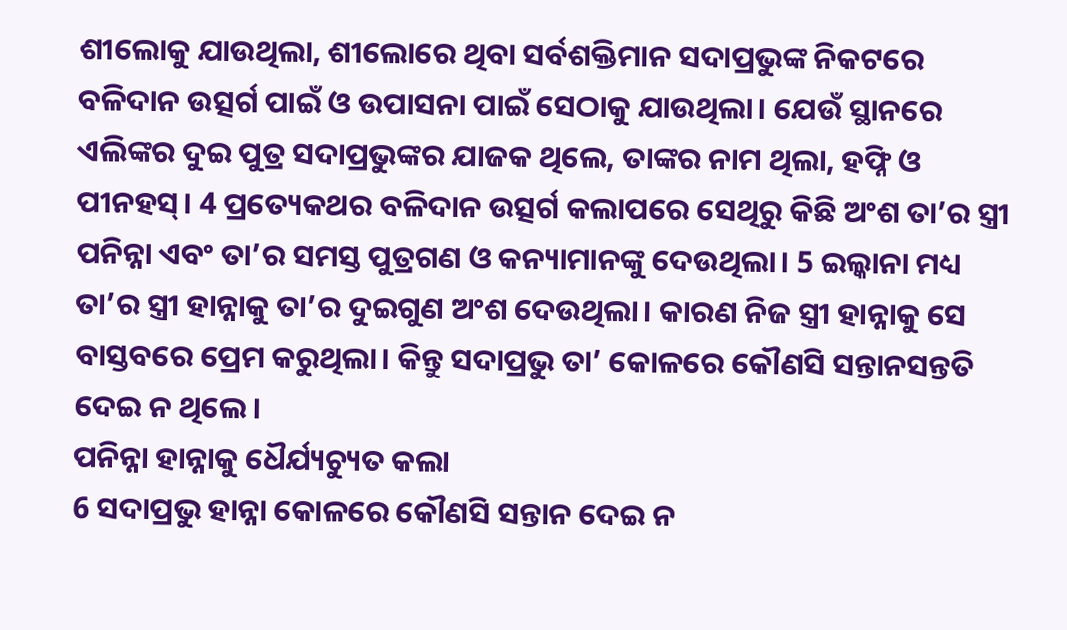ଶୀଲୋକୁ ଯାଉଥିଲା, ଶୀଲୋରେ ଥିବା ସର୍ବଶକ୍ତିମାନ ସଦାପ୍ରଭୁଙ୍କ ନିକଟରେ ବଳିଦାନ ଉତ୍ସର୍ଗ ପାଇଁ ଓ ଉପାସନା ପାଇଁ ସେଠାକୁ ଯାଉଥିଲା। ଯେଉଁ ସ୍ଥାନରେ ଏଲିଙ୍କର ଦୁଇ ପୁତ୍ର ସଦାପ୍ରଭୁଙ୍କର ଯାଜକ ଥିଲେ, ତାଙ୍କର ନାମ ଥିଲା, ହଫ୍ନି ଓ ପୀନହସ୍। 4 ପ୍ରତ୍ୟେକଥର ବଳିଦାନ ଉତ୍ସର୍ଗ କଲାପରେ ସେଥିରୁ କିଛି ଅଂଶ ତା’ର ସ୍ତ୍ରୀ ପନିନ୍ନା ଏବଂ ତା’ର ସମସ୍ତ ପୁତ୍ରଗଣ ଓ କନ୍ୟାମାନଙ୍କୁ ଦେଉଥିଲା। 5 ଇଲ୍କାନା ମଧ୍ୟ ତା’ର ସ୍ତ୍ରୀ ହାନ୍ନାକୁ ତା’ର ଦୁଇଗୁଣ ଅଂଶ ଦେଉଥିଲା। କାରଣ ନିଜ ସ୍ତ୍ରୀ ହାନ୍ନାକୁ ସେ ବାସ୍ତବରେ ପ୍ରେମ କରୁଥିଲା। କିନ୍ତୁ ସଦାପ୍ରଭୁ ତା’ କୋଳରେ କୌଣସି ସନ୍ତାନସନ୍ତତି ଦେଇ ନ ଥିଲେ।
ପନିନ୍ନା ହାନ୍ନାକୁ ଧୈର୍ଯ୍ୟଚ୍ୟୁତ କଲା
6 ସଦାପ୍ରଭୁ ହାନ୍ନା କୋଳରେ କୌଣସି ସନ୍ତାନ ଦେଇ ନ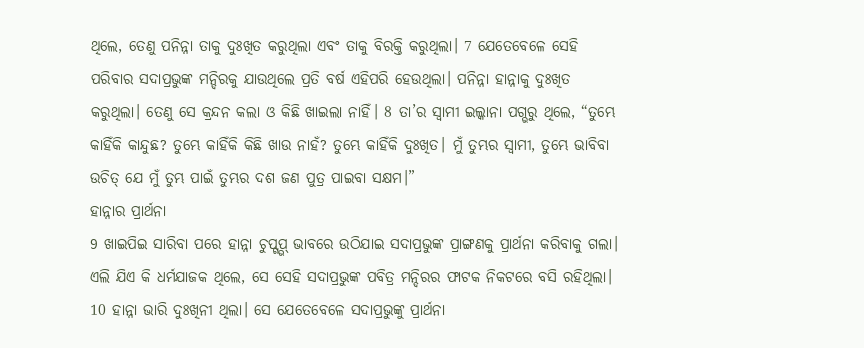ଥିଲେ, ତେଣୁ ପନିନ୍ନା ତାକୁ ଦୁଃଖିତ କରୁଥିଲା ଏବଂ ତାକୁ ବିରକ୍ତି କରୁଥିଲା। 7 ଯେତେବେଳେ ସେହି ପରିବାର ସଦାପ୍ରଭୁଙ୍କ ମନ୍ଦିରକୁ ଯାଉଥିଲେ ପ୍ରତି ବର୍ଷ ଏହିପରି ହେଉଥିଲା। ପନିନ୍ନା ହାନ୍ନାକୁ ଦୁଃଖିତ କରୁଥିଲା। ତେଣୁ ସେ କ୍ରନ୍ଦନ କଲା ଓ କିଛି ଖାଇଲା ନାହିଁ। 8 ତା’ର ସ୍ୱାମୀ ଇଲ୍କାନା ପଗ୍ଭରୁ ଥିଲେ, “ତୁମ୍ଭେ କାହିଁକି କାନ୍ଦୁଛ? ତୁମ୍ଭେ କାହିଁକି କିଛି ଖାଉ ନାହଁ? ତୁମ୍ଭେ କାହିଁକି ଦୁଃଖିତ। ମୁଁ ତୁମ୍ଭର ସ୍ୱାମୀ, ତୁମ୍ଭେ ଭାବିବା ଉଚିତ୍ ଯେ ମୁଁ ତୁମ୍ଭ ପାଇଁ ତୁମ୍ଭର ଦଶ ଜଣ ପୁତ୍ର ପାଇବା ସକ୍ଷମ।”
ହାନ୍ନାର ପ୍ରାର୍ଥନା
9 ଖାଇପିଇ ସାରିବା ପରେ ହାନ୍ନା ଚୁପ୍ଗ୍ଭପ୍ ଭାବରେ ଉଠିଯାଇ ସଦାପ୍ରଭୁଙ୍କ ପ୍ରାଙ୍ଗଣକୁ ପ୍ରାର୍ଥନା କରିବାକୁ ଗଲା। ଏଲି ଯିଏ କି ଧର୍ମଯାଜକ ଥିଲେ, ସେ ସେହି ସଦାପ୍ରଭୁଙ୍କ ପବିତ୍ର ମନ୍ଦିରର ଫାଟକ ନିକଟରେ ବସି ରହିଥିଲା। 10 ହାନ୍ନା ଭାରି ଦୁଃଖିନୀ ଥିଲା। ସେ ଯେତେବେଳେ ସଦାପ୍ରଭୁଙ୍କୁ ପ୍ରାର୍ଥନା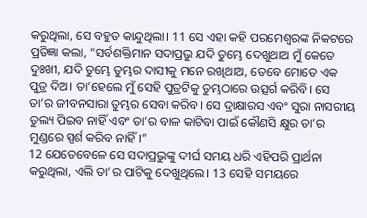କରୁଥିଲା, ସେ ବହୁତ କାନ୍ଦୁଥିଲା। 11 ସେ ଏହା କହି ପରମେଶ୍ୱରଙ୍କ ନିକଟରେ ପ୍ରତିଜ୍ଞା କଲା, “ସର୍ବଶକ୍ତିମାନ ସଦାପ୍ରଭୁ ଯଦି ତୁମ୍ଭେ ଦେଖୁଥାଅ ମୁଁ କେତେ ଦୁଃଖୀ, ଯଦି ତୁମ୍ଭେ ତୁମ୍ଭର ଦାସୀକୁ ମନେ ରଖିଥାଅ, ତେବେ ମୋତେ ଏକ ପୁତ୍ର ଦିଅ। ତା’ହେଲେ ମୁଁ ସେହି ପୁତ୍ରଟିକୁ ତୁମ୍ଭଠାରେ ଉତ୍ସର୍ଗ କରିବି। ସେ ତା’ର ଜୀବନସାରା ତୁମ୍ଭର ସେବା କରିବ। ସେ ଦ୍ରାକ୍ଷାରସ ଏବଂ ସୁରା ନାସରୀୟ ତୁଲ୍ୟ ପିଇବ ନାହିଁ ଏବଂ ତା’ର ବାଳ କାଟିବା ପାଇଁ କୌଣସି କ୍ଷୁର ତା’ର ମୁଣ୍ଡରେ ସ୍ପର୍ଶ କରିବ ନାହିଁ।”
12 ଯେତେବେଳେ ସେ ସଦାପ୍ରଭୁଙ୍କୁ ଦୀର୍ଘ ସମୟ ଧରି ଏହିପରି ପ୍ରାର୍ଥନା କରୁଥିଲା, ଏଲି ତା’ର ପାଟିକୁ ଦେଖୁଥିଲେ। 13 ସେହି ସମୟରେ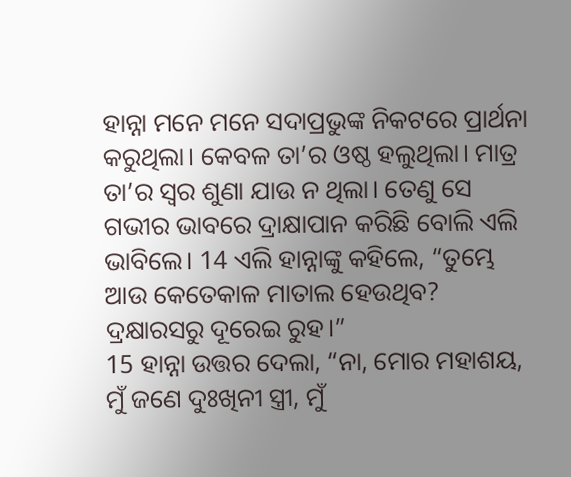ହାନ୍ନା ମନେ ମନେ ସଦାପ୍ରଭୁଙ୍କ ନିକଟରେ ପ୍ରାର୍ଥନା କରୁଥିଲା। କେବଳ ତା’ର ଓଷ୍ଠ ହଲୁଥିଲା। ମାତ୍ର ତା’ର ସ୍ୱର ଶୁଣା ଯାଉ ନ ଥିଲା। ତେଣୁ ସେ ଗଭୀର ଭାବରେ ଦ୍ରାକ୍ଷାପାନ କରିଛି ବୋଲି ଏଲି ଭାବିଲେ। 14 ଏଲି ହାନ୍ନାଙ୍କୁ କହିଲେ, “ତୁମ୍ଭେ ଆଉ କେତେକାଳ ମାତାଲ ହେଉଥିବ? ଦ୍ରକ୍ଷାରସରୁ ଦୂରେଇ ରୁହ।”
15 ହାନ୍ନା ଉତ୍ତର ଦେଲା, “ନା, ମୋର ମହାଶୟ, ମୁଁ ଜଣେ ଦୁଃଖିନୀ ସ୍ତ୍ରୀ, ମୁଁ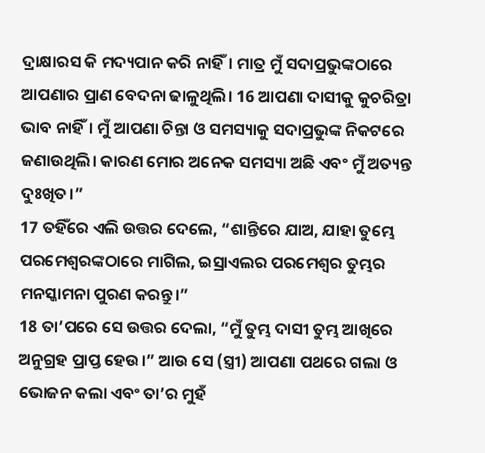ଦ୍ରାକ୍ଷାରସ କି ମଦ୍ୟପାନ କରି ନାହିଁ। ମାତ୍ର ମୁଁ ସଦାପ୍ରଭୁଙ୍କଠାରେ ଆପଣାର ପ୍ରାଣ ବେଦନା ଢାଳୁଥିଲି। 16 ଆପଣା ଦାସୀକୁ କୁଚରିତ୍ରା ଭାବ ନାହିଁ। ମୁଁ ଆପଣା ଚିନ୍ତା ଓ ସମସ୍ୟାକୁ ସଦାପ୍ରଭୁଙ୍କ ନିକଟରେ ଜଣାଉଥିଲି। କାରଣ ମୋର ଅନେକ ସମସ୍ୟା ଅଛି ଏବଂ ମୁଁ ଅତ୍ୟନ୍ତ ଦୁଃଖିତ।”
17 ତହିଁରେ ଏଲି ଉତ୍ତର ଦେଲେ, “ଶାନ୍ତିରେ ଯାଅ, ଯାହା ତୁମ୍ଭେ ପରମେଶ୍ୱରଙ୍କଠାରେ ମାଗିଲ, ଇସ୍ରାଏଲର ପରମେଶ୍ୱର ତୁମ୍ଭର ମନସ୍କାମନା ପୁରଣ କରନ୍ତୁ।”
18 ତା’ପରେ ସେ ଉତ୍ତର ଦେଲା, “ମୁଁ ତୁମ୍ଭ ଦାସୀ ତୁମ୍ଭ ଆଖିରେ ଅନୁଗ୍ରହ ପ୍ରାପ୍ତ ହେଉ।” ଆଉ ସେ (ସ୍ତ୍ରୀ) ଆପଣା ପଥରେ ଗଲା ଓ ଭୋଜନ କଲା ଏବଂ ତା’ର ମୁହଁ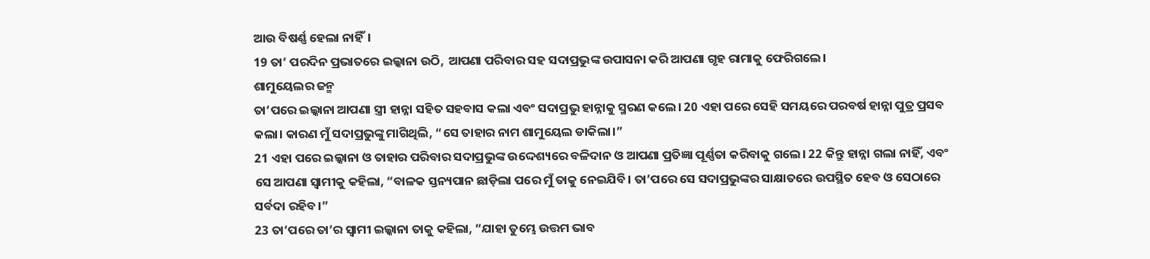ଆଉ ବିଷର୍ଣ୍ଣ ହେଲା ନାହିଁ।
19 ତା’ ପରଦିନ ପ୍ରଭାତରେ ଇଲ୍କାନା ଉଠି, ଆପଣା ପରିବାର ସହ ସଦାପ୍ରଭୁଙ୍କ ଉପାସନା କରି ଆପଣା ଗୃହ ରାମାକୁ ଫେରିଗଲେ।
ଶାମୁୟେଲର ଜନ୍ମ
ତା’ପରେ ଇଲ୍କାନା ଆପଣା ସ୍ତ୍ରୀ ହାନ୍ନା ସହିତ ସହବାସ କଲା ଏବଂ ସଦାପ୍ରଭୁ ହାନ୍ନାକୁ ସ୍ମରଣ କଲେ। 20 ଏହା ପରେ ସେହି ସମୟରେ ପରବର୍ଷ ହାନ୍ନା ପୁତ୍ର ପ୍ରସବ କଲା। କାରଣ ମୁଁ ସଦାପ୍ରଭୁଙ୍କୁ ମାଗିଥିଲି, “ସେ ତାହାର ନାମ ଶାମୁୟେଲ ଡାକିଲା।”
21 ଏହା ପରେ ଇଲ୍କାନା ଓ ତାହାର ପରିବାର ସଦାପ୍ରଭୁଙ୍କ ଉଦ୍ଦେଶ୍ୟରେ ବଳିଦାନ ଓ ଆପଣା ପ୍ରତିଜ୍ଞା ପୂର୍ଣ୍ଣତା କରିବାକୁ ଗଲେ। 22 କିନ୍ତୁ ହାନ୍ନା ଗଲା ନାହିଁ, ଏବଂ ସେ ଆପଣା ସ୍ୱାମୀକୁ କହିଲା, “ବାଳକ ସ୍ତନ୍ୟପାନ ଛାଡ଼ିଲା ପରେ ମୁଁ ତାକୁ ନେଇଯିବି। ତା’ପରେ ସେ ସଦାପ୍ରଭୁଙ୍କର ସାକ୍ଷାତରେ ଉପସ୍ଥିତ ହେବ ଓ ସେଠାରେ ସର୍ବଦା ରହିବ।”
23 ତା’ପରେ ତା’ର ସ୍ୱାମୀ ଇଲ୍କାନା ତାକୁ କହିଲା, “ଯାହା ତୁମ୍ଭେ ଉତ୍ତମ ଭାବ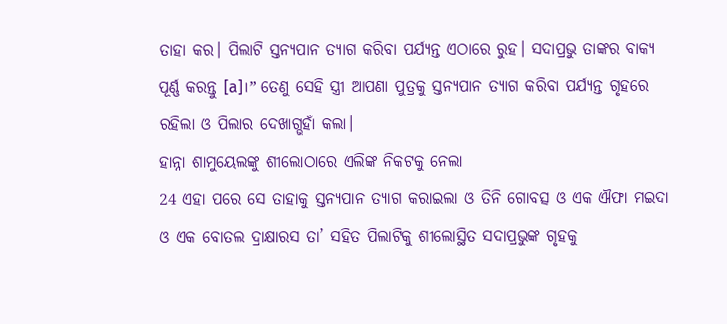ତାହା କର। ପିଲାଟି ସ୍ତନ୍ୟପାନ ତ୍ୟାଗ କରିବା ପର୍ଯ୍ୟନ୍ତ ଏଠାରେ ରୁହ। ସଦାପ୍ରଭୁ ତାଙ୍କର ବାକ୍ୟ ପୂର୍ଣ୍ଣ କରନ୍ତୁ [a]।” ତେଣୁ ସେହି ସ୍ତ୍ରୀ ଆପଣା ପୁତ୍ରକୁ ସ୍ତନ୍ୟପାନ ତ୍ୟାଗ କରିବା ପର୍ଯ୍ୟନ୍ତ ଗୃହରେ ରହିଲା ଓ ପିଲାର ଦେଖାଗ୍ଭହାଁ କଲା।
ହାନ୍ନା ଶାମୁୟେଲଙ୍କୁ ଶୀଲୋଠାରେ ଏଲିଙ୍କ ନିକଟକୁ ନେଲା
24 ଏହା ପରେ ସେ ତାହାକୁ ସ୍ତନ୍ୟପାନ ତ୍ୟାଗ କରାଇଲା ଓ ତିନି ଗୋବତ୍ସ ଓ ଏକ ଐଫା ମଇଦା ଓ ଏକ ବୋତଲ ଦ୍ରାକ୍ଷାରସ ତା’ ସହିତ ପିଲାଟିକୁ ଶୀଲୋସ୍ଥିତ ସଦାପ୍ରଭୁଙ୍କ ଗୃହକୁ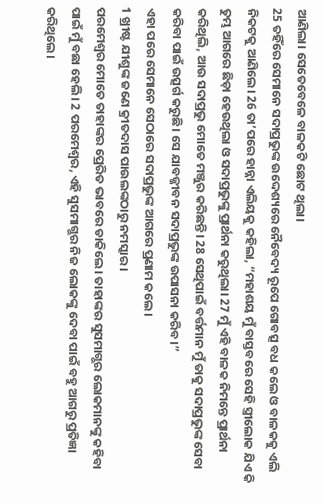ଆଣିଲା। ସେତେବେଳେ ବାଳକଟି ଛୋଟ ଥିଲା।
25 ତହିଁରେ ସେମାନେ ସଦାପ୍ରଭୁଙ୍କ ଉଦ୍ଦେଶ୍ୟରେ ନୈବେଦ୍ୟ ରୂପେ ଗୋବତ୍ସ ବଧ କଲେ ଓ ବାଳକକୁ ଏଲି ନିକଟକୁ ଆଣିଲେ। 26 ତା’ପରେ ହାନ୍ନା ଏଲିୟକୁ କହିଲା, “ମହାଶୟ ମୁଁ ବାସ୍ତବରେ ସେହି ସ୍ତ୍ରୀଲୋକ ଯିଏ କି ତୁମ୍ଭ ଆଗରେ ଛିଡ଼ା ହେଉଥିଲା ଓ ସଦାପ୍ରଭୁଙ୍କୁ ପ୍ରାର୍ଥନା କରୁଥିଲା। 27 ମୁଁ ଏହି ବାଳକ ନିମନ୍ତେ ପ୍ରାର୍ଥନା କରିଥିଲି, ଆଉ ସଦାପ୍ରଭୁ ମୋତେ ମଞ୍ଜୁର କରିଛନ୍ତି। 28 ସେଥିପାଇଁ ବର୍ତ୍ତମାନ ମୁଁ ତାକୁ ସଦାପ୍ରଭୁଙ୍କ ସେବା କରିବା ପାଇଁ ଉତ୍ସର୍ଗ କରୁଛି। ସେ ଯାବଜ୍ଜୀବନ ସଦାପ୍ରଭୁଙ୍କ ଉପାସନା କରିବ।”
ଏହା ପରେ ସେମାନେ ସେଠାରେ ସଦାପ୍ରଭୁଙ୍କ ଆଗରେ ପ୍ରଣାମ କଲେ।
1 ଖ୍ରୀଷ୍ଟ ଯୀଶୁଙ୍କ ଜଣେ କ୍ରୀତଦାସ ପାଉଲଙ୍କଠାରୁ ନମସ୍କାର।
ପରମେଶ୍ୱର ମୋତେ ତାହାଙ୍କର ପ୍ରେରିତ ଭାବରେ ଡାକିଲେ। ତାହାଙ୍କର ସୁସମାଗ୍ଭର ଲୋକମାନଙ୍କୁ କହିବା ପାଇଁ ମୁଁ ବଛା ହେଲି। 2 ପରମେଶ୍ୱର, ଏହି ସୁସମାଗ୍ଭର ନିଜ ଲୋକଙ୍କୁ ଦେବା ପାଇଁ ବହୁ ଆଗରୁ ପ୍ରତିଜ୍ଞା କରିଥିଲେ।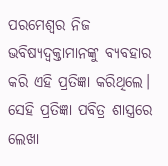ପରମେଶ୍ୱର ନିଜ ଭବିଷ୍ୟଦ୍ବକ୍ତାମାନଙ୍କୁ ବ୍ୟବହାର କରି ଏହି ପ୍ରତିଜ୍ଞା କରିଥିଲେ। ସେହି ପ୍ରତିଜ୍ଞା ପବିତ୍ର ଶାସ୍ତ୍ରରେ ଲେଖା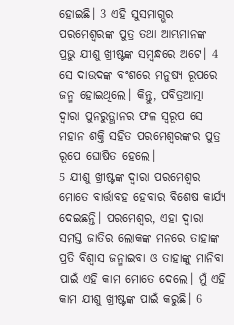ହୋଇଛି। 3 ଏହି ସୁସମାଗ୍ଭର ପରମେଶ୍ୱରଙ୍କ ପୁତ୍ର ତଥା ଆମ୍ଭମାନଙ୍କ ପ୍ରଭୁ ଯୀଶୁ ଖ୍ରୀଷ୍ଟଙ୍କ ସମ୍ବନ୍ଧରେ ଅଟେ। 4 ସେ ଦାଉଦଙ୍କ ବଂଶରେ ମନୁଷ୍ୟ ରୂପରେ ଜନ୍ମ ହୋଇଥିଲେ। କିନ୍ତୁ, ପବିତ୍ରଆତ୍ମା ଦ୍ୱାରା ପୁନରୁତ୍ଥାନର ଫଳ ସ୍ୱରୂପ ସେ ମହାନ ଶକ୍ତି ସହିତ ପରମେଶ୍ୱରଙ୍କର ପୁତ୍ର ରୂପେ ଘୋଷିତ ହେଲେ।
5 ଯୀଶୁ ଖ୍ରୀଷ୍ଟଙ୍କ ଦ୍ୱାରା ପରମେଶ୍ୱର ମୋତେ ବାର୍ତ୍ତାବହ ହେବାର ବିଶେଷ କାର୍ଯ୍ୟ ଦେଇଛନ୍ତି। ପରମେଶ୍ୱର, ଏହା ଦ୍ୱାରା ସମସ୍ତ ଜାତିର ଲୋକଙ୍କ ମନରେ ତାହାଙ୍କ ପ୍ରତି ବିଶ୍ୱାସ ଜନ୍ମାଇବା ଓ ତାହାଙ୍କୁ ମାନିବା ପାଇଁ ଏହି କାମ ମୋତେ ଦେଲେ। ମୁଁ ଏହି କାମ ଯୀଶୁ ଖ୍ରୀଷ୍ଟଙ୍କ ପାଇଁ କରୁଛି। 6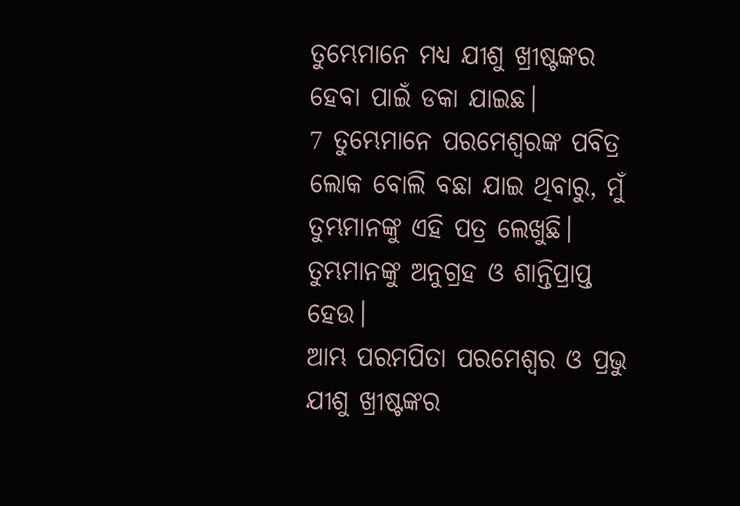ତୁମ୍ଭେମାନେ ମଧ୍ୟ ଯୀଶୁ ଖ୍ରୀଷ୍ଟଙ୍କର ହେବା ପାଇଁ ଡକା ଯାଇଛ।
7 ତୁମ୍ଭେମାନେ ପରମେଶ୍ୱରଙ୍କ ପବିତ୍ର ଲୋକ ବୋଲି ବଛା ଯାଇ ଥିବାରୁ, ମୁଁ ତୁମ୍ଭମାନଙ୍କୁ ଏହି ପତ୍ର ଲେଖୁଛି। ତୁମ୍ଭମାନଙ୍କୁ ଅନୁଗ୍ରହ ଓ ଶାନ୍ତିପ୍ରାପ୍ତ ହେଉ।
ଆମ୍ଭ ପରମପିତା ପରମେଶ୍ୱର ଓ ପ୍ରଭୁ ଯୀଶୁ ଖ୍ରୀଷ୍ଟଙ୍କର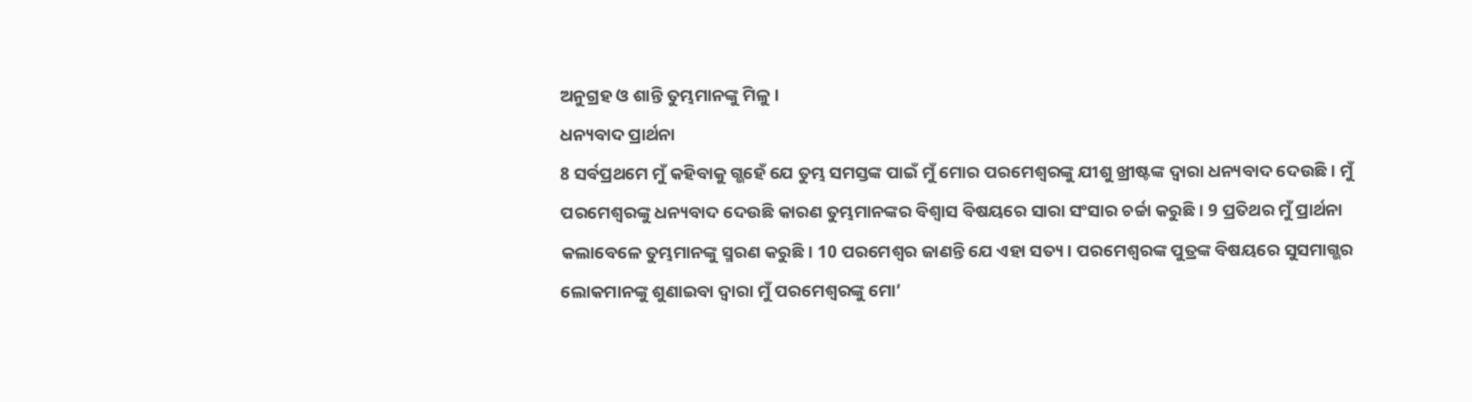ଅନୁଗ୍ରହ ଓ ଶାନ୍ତି ତୁମ୍ଭମାନଙ୍କୁ ମିଳୁ।
ଧନ୍ୟବାଦ ପ୍ରାର୍ଥନା
8 ସର୍ବପ୍ରଥମେ ମୁଁ କହିବାକୁ ଗ୍ଭହେଁ ଯେ ତୁମ୍ଭ ସମସ୍ତଙ୍କ ପାଇଁ ମୁଁ ମୋର ପରମେଶ୍ୱରଙ୍କୁ ଯୀଶୁ ଖ୍ରୀଷ୍ଟଙ୍କ ଦ୍ୱାରା ଧନ୍ୟବାଦ ଦେଉଛି। ମୁଁ ପରମେଶ୍ୱରଙ୍କୁ ଧନ୍ୟବାଦ ଦେଉଛି କାରଣ ତୁମ୍ଭମାନଙ୍କର ବିଶ୍ୱାସ ବିଷୟରେ ସାରା ସଂସାର ଚର୍ଚ୍ଚା କରୁଛି। 9 ପ୍ରତିଥର ମୁଁ ପ୍ରାର୍ଥନା କଲାବେଳେ ତୁମ୍ଭମାନଙ୍କୁ ସ୍ମରଣ କରୁଛି। 10 ପରମେଶ୍ୱର ଜାଣନ୍ତି ଯେ ଏହା ସତ୍ୟ। ପରମେଶ୍ୱରଙ୍କ ପୁତ୍ରଙ୍କ ବିଷୟରେ ସୁସମାଗ୍ଭର ଲୋକମାନଙ୍କୁ ଶୁଣାଇବା ଦ୍ୱାରା ମୁଁ ପରମେଶ୍ୱରଙ୍କୁ ମୋ’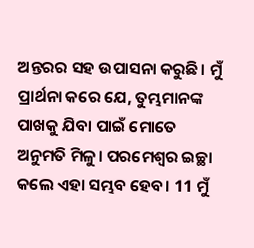ଅନ୍ତରର ସହ ଉପାସନା କରୁଛି। ମୁଁ ପ୍ରାର୍ଥନା କରେ ଯେ, ତୁମ୍ଭମାନଙ୍କ ପାଖକୁ ଯିବା ପାଇଁ ମୋତେ ଅନୁମତି ମିଳୁ। ପରମେଶ୍ୱର ଇଚ୍ଛା କଲେ ଏହା ସମ୍ଭବ ହେବ। 11 ମୁଁ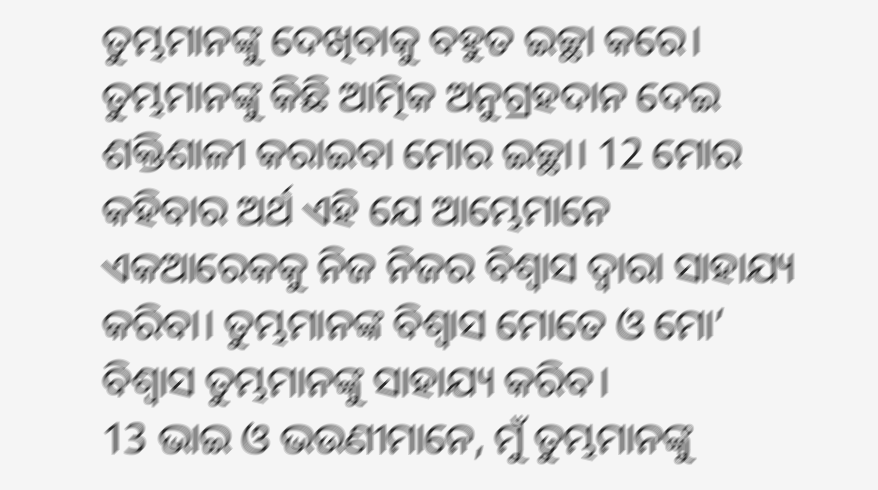ତୁମ୍ଭମାନଙ୍କୁ ଦେଖିବାକୁ ବହୁତ ଇଚ୍ଛା କରେ। ତୁମ୍ଭମାନଙ୍କୁ କିଛି ଆତ୍ମିକ ଅନୁଗ୍ରହଦାନ ଦେଇ ଶକ୍ତିଶାଳୀ କରାଇବା ମୋର ଇଚ୍ଛା। 12 ମୋର କହିବାର ଅର୍ଥ ଏହି ଯେ ଆମ୍ଭେମାନେ ଏକଆରେକକୁ ନିଜ ନିଜର ବିଶ୍ୱାସ ଦ୍ୱାରା ସାହାଯ୍ୟ କରିବା। ତୁମ୍ଭମାନଙ୍କ ବିଶ୍ୱାସ ମୋତେ ଓ ମୋ’ ବିଶ୍ୱାସ ତୁମ୍ଭମାନଙ୍କୁ ସାହାଯ୍ୟ କରିବ।
13 ଭାଇ ଓ ଭଉଣୀମାନେ, ମୁଁ ତୁମ୍ଭମାନଙ୍କୁ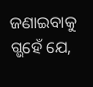ଜଣାଇବାକୁ ଗ୍ଭହେଁ ଯେ,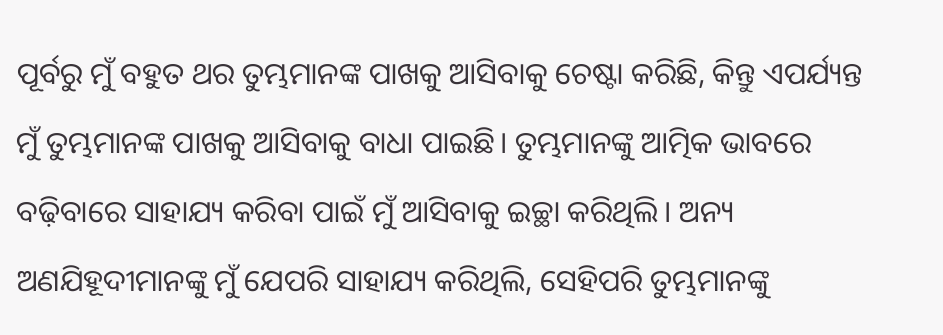ପୂର୍ବରୁ ମୁଁ ବହୁତ ଥର ତୁମ୍ଭମାନଙ୍କ ପାଖକୁ ଆସିବାକୁ ଚେଷ୍ଟା କରିଛି, କିନ୍ତୁ ଏପର୍ଯ୍ୟନ୍ତ ମୁଁ ତୁମ୍ଭମାନଙ୍କ ପାଖକୁ ଆସିବାକୁ ବାଧା ପାଇଛି। ତୁମ୍ଭମାନଙ୍କୁ ଆତ୍ମିକ ଭାବରେ ବଢ଼ିବାରେ ସାହାଯ୍ୟ କରିବା ପାଇଁ ମୁଁ ଆସିବାକୁ ଇଚ୍ଛା କରିଥିଲି। ଅନ୍ୟ ଅଣଯିହୂଦୀମାନଙ୍କୁ ମୁଁ ଯେପରି ସାହାଯ୍ୟ କରିଥିଲି, ସେହିପରି ତୁମ୍ଭମାନଙ୍କୁ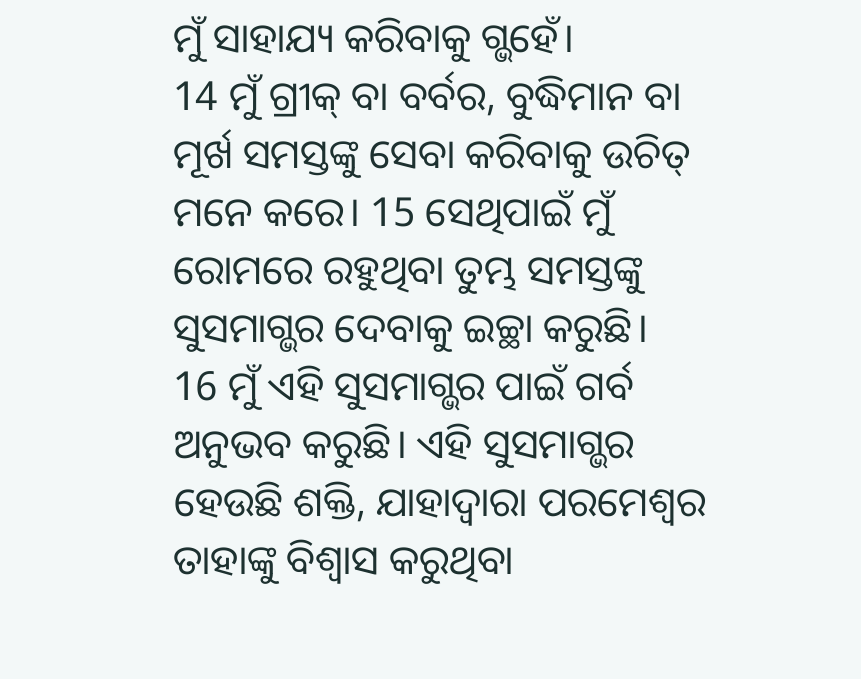ମୁଁ ସାହାଯ୍ୟ କରିବାକୁ ଗ୍ଭହେଁ।
14 ମୁଁ ଗ୍ରୀକ୍ ବା ବର୍ବର, ବୁଦ୍ଧିମାନ ବା ମୂର୍ଖ ସମସ୍ତଙ୍କୁ ସେବା କରିବାକୁ ଉଚିତ୍ ମନେ କରେ। 15 ସେଥିପାଇଁ ମୁଁ ରୋମରେ ରହୁଥିବା ତୁମ୍ଭ ସମସ୍ତଙ୍କୁ ସୁସମାଗ୍ଭର ଦେବାକୁ ଇଚ୍ଛା କରୁଛି।
16 ମୁଁ ଏହି ସୁସମାଗ୍ଭର ପାଇଁ ଗର୍ବ ଅନୁଭବ କରୁଛି। ଏହି ସୁସମାଗ୍ଭର ହେଉଛି ଶକ୍ତି, ଯାହାଦ୍ୱାରା ପରମେଶ୍ୱର ତାହାଙ୍କୁ ବିଶ୍ୱାସ କରୁଥିବା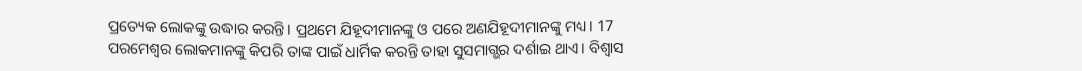ପ୍ରତ୍ୟେକ ଲୋକଙ୍କୁ ଉଦ୍ଧାର କରନ୍ତି। ପ୍ରଥମେ ଯିହୂଦୀମାନଙ୍କୁ ଓ ପରେ ଅଣଯିହୂଦୀମାନଙ୍କୁ ମଧ୍ୟ। 17 ପରମେଶ୍ୱର ଲୋକମାନଙ୍କୁ କିପରି ତାଙ୍କ ପାଇଁ ଧାର୍ମିକ କରନ୍ତି ତାହା ସୁସମାଗ୍ଭର ଦର୍ଶାଇ ଥାଏ। ବିଶ୍ୱାସ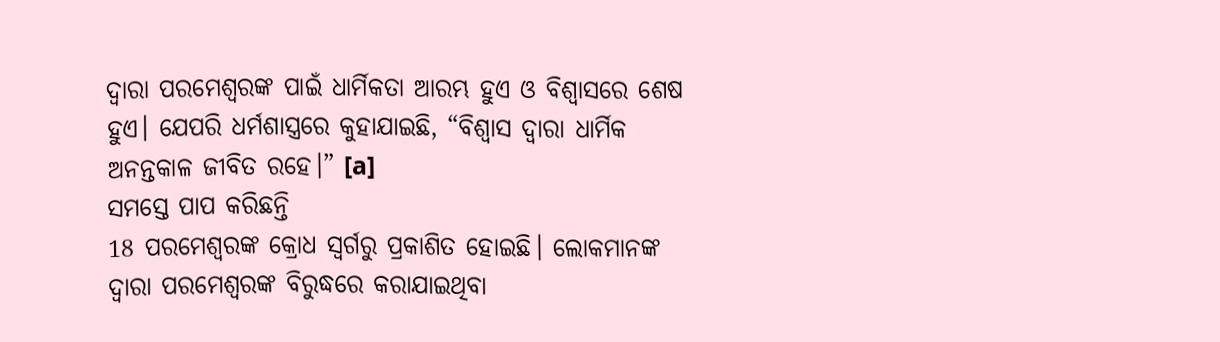ଦ୍ୱାରା ପରମେଶ୍ୱରଙ୍କ ପାଇଁ ଧାର୍ମିକତା ଆରମ୍ଭ ହୁଏ ଓ ବିଶ୍ୱାସରେ ଶେଷ ହୁଏ। ଯେପରି ଧର୍ମଶାସ୍ତ୍ରରେ କୁହାଯାଇଛି, “ବିଶ୍ୱାସ ଦ୍ୱାରା ଧାର୍ମିକ ଅନନ୍ତକାଳ ଜୀବିତ ରହେ।” [a]
ସମସ୍ତେ ପାପ କରିଛନ୍ତି
18 ପରମେଶ୍ୱରଙ୍କ କ୍ରୋଧ ସ୍ୱର୍ଗରୁ ପ୍ରକାଶିତ ହୋଇଛି। ଲୋକମାନଙ୍କ ଦ୍ୱାରା ପରମେଶ୍ୱରଙ୍କ ବିରୁଦ୍ଧରେ କରାଯାଇଥିବା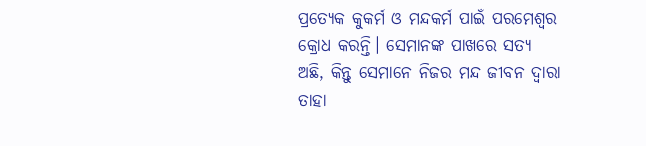ପ୍ରତ୍ୟେକ କୁକର୍ମ ଓ ମନ୍ଦକର୍ମ ପାଇଁ ପରମେଶ୍ୱର କ୍ରୋଧ କରନ୍ତି। ସେମାନଙ୍କ ପାଖରେ ସତ୍ୟ ଅଛି, କିନ୍ତୁ ସେମାନେ ନିଜର ମନ୍ଦ ଜୀବନ ଦ୍ୱାରା ତାହା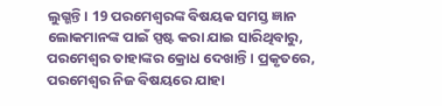ଲୁଗ୍ଭନ୍ତି। 19 ପରମେଶ୍ୱରଙ୍କ ବିଷୟକ ସମସ୍ତ ଜ୍ଞାନ ଲୋକମାନଙ୍କ ପାଇଁ ସ୍ପଷ୍ଟ କରା ଯାଇ ସାରିଥିବାରୁ, ପରମେଶ୍ୱର ତାହାଙ୍କର କ୍ରୋଧ ଦେଖାନ୍ତି। ପ୍ରକୃତରେ, ପରମେଶ୍ୱର ନିଜ ବିଷୟରେ ଯାହା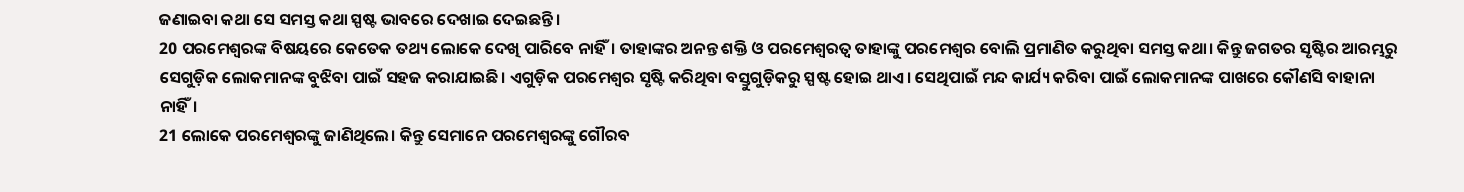ଜଣାଇବା କଥା ସେ ସମସ୍ତ କଥା ସ୍ପଷ୍ଟ ଭାବରେ ଦେଖାଇ ଦେଇଛନ୍ତି।
20 ପରମେଶ୍ୱରଙ୍କ ବିଷୟରେ କେତେକ ତଥ୍ୟ ଲୋକେ ଦେଖି ପାରିବେ ନାହିଁ। ତାହାଙ୍କର ଅନନ୍ତ ଶକ୍ତି ଓ ପରମେଶ୍ୱରତ୍ୱ ତାହାଙ୍କୁ ପରମେଶ୍ୱର ବୋଲି ପ୍ରମାଣିତ କରୁଥିବା ସମସ୍ତ କଥା। କିନ୍ତୁ ଜଗତର ସୃଷ୍ଟିର ଆରମ୍ଭରୁ ସେଗୁଡ଼ିକ ଲୋକମାନଙ୍କ ବୁଝିବା ପାଇଁ ସହଜ କରାଯାଇଛି। ଏଗୁଡ଼ିକ ପରମେଶ୍ୱର ସୃଷ୍ଟି କରିଥିବା ବସ୍ତୁଗୁଡ଼ିକରୁ ସ୍ପଷ୍ଟ ହୋଇ ଥାଏ। ସେଥିପାଇଁ ମନ୍ଦ କାର୍ଯ୍ୟ କରିବା ପାଇଁ ଲୋକମାନଙ୍କ ପାଖରେ କୌଣସି ବାହାନା ନାହିଁ।
21 ଲୋକେ ପରମେଶ୍ୱରଙ୍କୁ ଜାଣିଥିଲେ। କିନ୍ତୁ ସେମାନେ ପରମେଶ୍ୱରଙ୍କୁ ଗୌରବ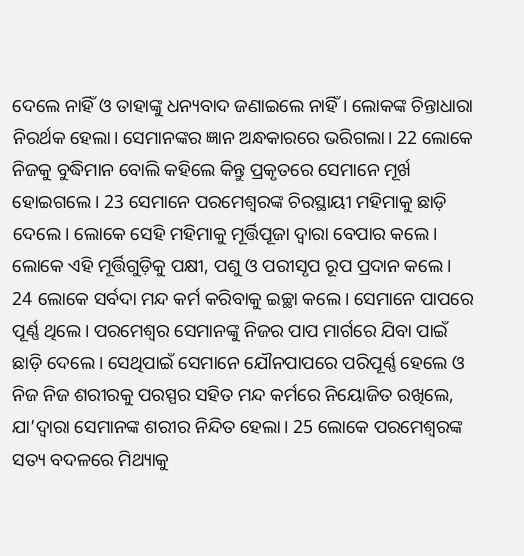ଦେଲେ ନାହିଁ ଓ ତାହାଙ୍କୁ ଧନ୍ୟବାଦ ଜଣାଇଲେ ନାହିଁ। ଲୋକଙ୍କ ଚିନ୍ତାଧାରା ନିରର୍ଥକ ହେଲା। ସେମାନଙ୍କର ଜ୍ଞାନ ଅନ୍ଧକାରରେ ଭରିଗଲା। 22 ଲୋକେ ନିଜକୁ ବୁଦ୍ଧିମାନ ବୋଲି କହିଲେ କିନ୍ତୁ ପ୍ରକୃତରେ ସେମାନେ ମୂର୍ଖ ହୋଇଗଲେ। 23 ସେମାନେ ପରମେଶ୍ୱରଙ୍କ ଚିରସ୍ଥାୟୀ ମହିମାକୁ ଛାଡ଼ି ଦେଲେ। ଲୋକେ ସେହି ମହିମାକୁ ମୂର୍ତ୍ତିପୂଜା ଦ୍ୱାରା ବେପାର କଲେ। ଲୋକେ ଏହି ମୂର୍ତ୍ତିଗୁଡ଼ିକୁ ପକ୍ଷୀ, ପଶୁ ଓ ପରୀସୃପ ରୂପ ପ୍ରଦାନ କଲେ।
24 ଲୋକେ ସର୍ବଦା ମନ୍ଦ କର୍ମ କରିବାକୁ ଇଚ୍ଛା କଲେ। ସେମାନେ ପାପରେ ପୂର୍ଣ୍ଣ ଥିଲେ। ପରମେଶ୍ୱର ସେମାନଙ୍କୁ ନିଜର ପାପ ମାର୍ଗରେ ଯିବା ପାଇଁ ଛାଡ଼ି ଦେଲେ। ସେଥିପାଇଁ ସେମାନେ ଯୌନପାପରେ ପରିପୂର୍ଣ୍ଣ ହେଲେ ଓ ନିଜ ନିଜ ଶରୀରକୁ ପରସ୍ପର ସହିତ ମନ୍ଦ କର୍ମରେ ନିୟୋଜିତ ରଖିଲେ, ଯା’ଦ୍ୱାରା ସେମାନଙ୍କ ଶରୀର ନିନ୍ଦିତ ହେଲା। 25 ଲୋକେ ପରମେଶ୍ୱରଙ୍କ ସତ୍ୟ ବଦଳରେ ମିଥ୍ୟାକୁ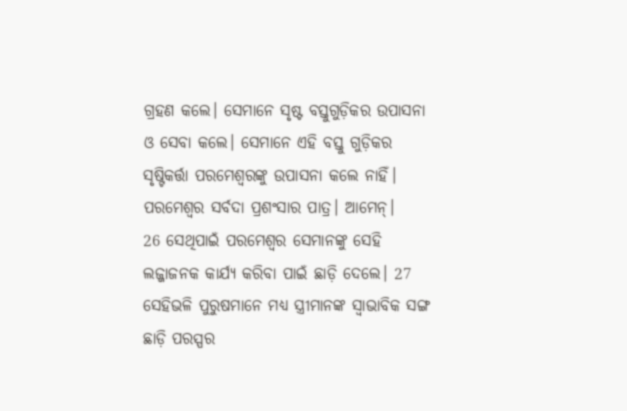ଗ୍ରହଣ କଲେ। ସେମାନେ ସୃଷ୍ଟ ବସ୍ତୁଗୁଡ଼ିକର ଉପାସନା ଓ ସେବା କଲେ। ସେମାନେ ଏହି ବସ୍ତୁ ଗୁଡ଼ିକର ସୃଷ୍ଟିକର୍ତ୍ତା ପରମେଶ୍ୱରଙ୍କୁ ଉପାସନା କଲେ ନାହିଁ। ପରମେଶ୍ୱର ସର୍ବଦା ପ୍ରଶଂସାର ପାତ୍ର। ଆମେନ୍।
26 ସେଥିପାଇଁ ପରମେଶ୍ୱର ସେମାନଙ୍କୁ ସେହି ଲଜ୍ଜାଜନକ କାର୍ଯ୍ୟ କରିବା ପାଇଁ ଛାଡ଼ି ଦେଲେ। 27 ସେହିଭଳି ପୁରୁଷମାନେ ମଧ୍ୟ ସ୍ତ୍ରୀମାନଙ୍କ ସ୍ୱାଭାବିକ ସଙ୍ଗ ଛାଡ଼ି ପରସ୍ପର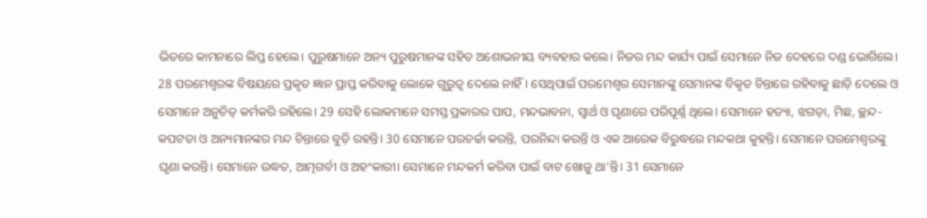ଭିତରେ କାମନାରେ ଲିପ୍ତ ହେଲେ। ପୁରୁଷମାନେ ଅନ୍ୟ ପୁରୁଷମାନଙ୍କ ସହିତ ଅଶୋଭନୀୟ ବ୍ୟବହାର କଲେ। ନିଜର ମନ୍ଦ କାର୍ଯ୍ୟ ପାଇଁ ସେମାନେ ନିଜ ଦେହରେ ଦଣ୍ଡ ଭୋଗିଲେ।
28 ପରମେଶ୍ୱରଙ୍କ ବିଷୟରେ ପ୍ରକୃତ ଜ୍ଞାନ ପ୍ରାପ୍ତ କରିବାକୁ ଲୋକେ ଗୁରୁତ୍ୱ ଦେଲେ ନାହିଁ। ସେଥିପାଇଁ ପରମେଶ୍ୱର ସେମାନଙ୍କୁ ସେମାନଙ୍କ ବିକୃତ ଚିନ୍ତାରେ ରହିବାକୁ ଛାଡ଼ି ଦେଲେ ଓ ସେମାନେ ଅନୁଚିତ୍ କର୍ମକରି ରହିଲେ। 29 ସେହି ଲୋକମାନେ ସମସ୍ତ ପ୍ରକାରର ପାପ, ମନ୍ଦଭାବନା, ସ୍ୱାର୍ଥ ଓ ଘୃଣାରେ ପରିପୂର୍ଣ୍ଣ ଥିଲେ। ସେମାନେ ହତ୍ୟା, ଝଗଡ଼ା, ମିଛ, ଚ୍ଛନ୍ଦ-କପଟତା ଓ ଅନ୍ୟମାନଙ୍କର ମନ୍ଦ ଚିନ୍ତାରେ ବୁଡ଼ି ରହନ୍ତି। 30 ସେମାନେ ପରଚର୍ଚ୍ଚା କରନ୍ତି, ପରନିନ୍ଦା କରନ୍ତି ଓ ଏକ ଆରେକ ବିରୁଦ୍ଧରେ ମନ୍ଦକଥା କୁହନ୍ତି। ସେମାନେ ପରମେଶ୍ୱରଙ୍କୁ ଘୃଣା କରନ୍ତି। ସେମାନେ ଉଦ୍ଧତ, ଆତ୍ମଗର୍ବୀ ଓ ଅହଂକାରୀ। ସେମାନେ ମନ୍ଦକର୍ମ କରିବା ପାଇଁ ବାଟ ଖୋଜୁ ଥା’ନ୍ତି। 31 ସେମାନେ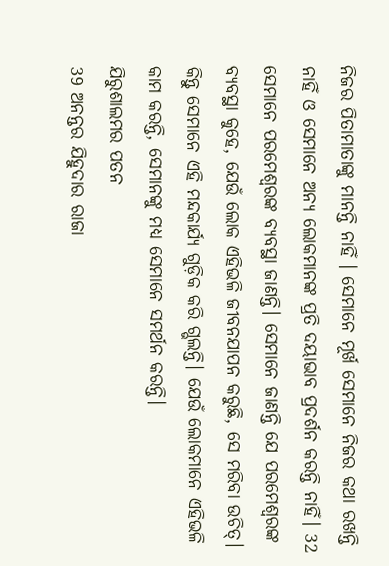ନିଜର ପିତାମାତାଙ୍କୁ ମାନନ୍ତି ନାହିଁ । ସେମାନେ ମୂର୍ଖ ସେମାନେ ନିଜର କଥା ରଖନ୍ତି ନାହିଁ ଓ ସେମାନେ ଅନ୍ୟ ଲୋକମାନଙ୍କ ପ୍ରତି ଦୟାଭାବ ପ୍ରଦର୍ଶନ କରନ୍ତି ନାହିଁ। 32 ସେମାନେ ପରମେଶ୍ୱରଙ୍କ ବ୍ୟବସ୍ଥା ଜାଣନ୍ତି। ସେମାନେ ଜାଣନ୍ତି ଯେ ପରମେଶ୍ୱରଙ୍କ ବ୍ୟବସ୍ଥା କୁହେ, ଯେଉଁ ଲୋକ ଏହିଭଳି ଜୀବନଯାପନ କରୁଛି, ସେ ମରିବା ଉଚିତ୍। କିନ୍ତୁ ସେମାନେ ଏହି ମନ୍ଦକାର୍ଯ୍ୟ ଗୁଡ଼ିକ କରି ଗ୍ଭଲନ୍ତି। ଯେଉଁ ଲୋକମାନେ ଏହିଭଳି କାମ କରନ୍ତି, ସେମାନଙ୍କୁ ମଧ୍ୟ ସେମାନେ ସମର୍ଥନ କରନ୍ତି।
ଯିରୁଶାଲମର ପତନ
39 ଅନନ୍ତର ଯିହୁଦାର ରାଜା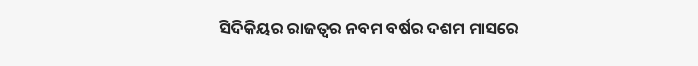ସିଦିକିୟର ରାଜତ୍ୱର ନବମ ବର୍ଷର ଦଶମ ମାସରେ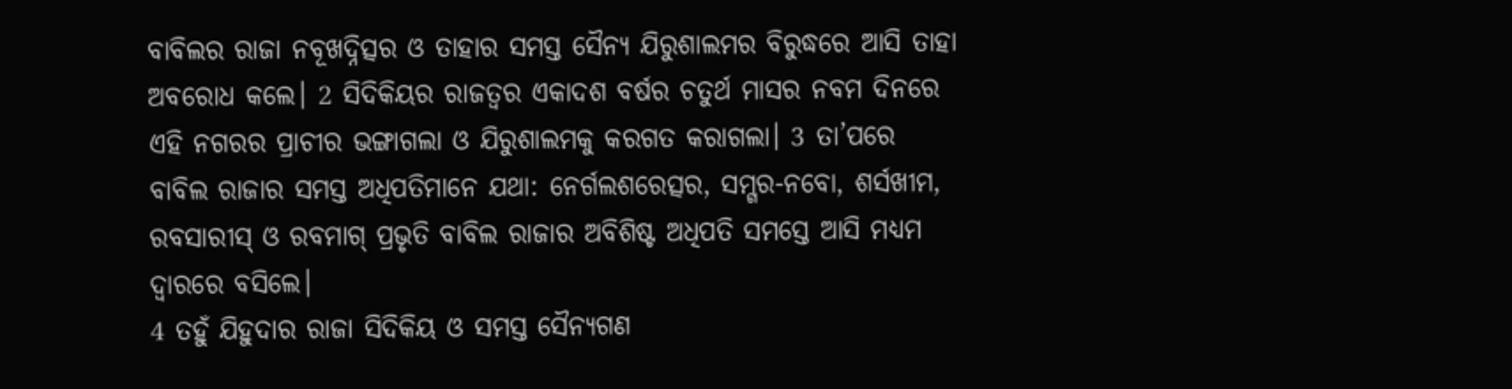ବାବିଲର ରାଜା ନବୂଖଦ୍ନିତ୍ସର ଓ ତାହାର ସମସ୍ତ ସୈନ୍ୟ ଯିରୁଶାଲମର ବିରୁଦ୍ଧରେ ଆସି ତାହା ଅବରୋଧ କଲେ। 2 ସିଦିକିୟର ରାଜତ୍ୱର ଏକାଦଶ ବର୍ଷର ଚତୁର୍ଥ ମାସର ନବମ ଦିନରେ ଏହି ନଗରର ପ୍ରାଚୀର ଭଙ୍ଗାଗଲା ଓ ଯିରୁଶାଲମକୁ କରଗତ କରାଗଲା। 3 ତା’ପରେ ବାବିଲ ରାଜାର ସମସ୍ତ ଅଧିପତିମାନେ ଯଥା: ନେର୍ଗଲଶରେତ୍ସର, ସମ୍ଗର-ନବୋ, ଶର୍ସଖୀମ, ରବସାରୀସ୍ ଓ ରବମାଗ୍ ପ୍ରଭୃତି ବାବିଲ ରାଜାର ଅବିଶିଷ୍ଟ ଅଧିପତି ସମସ୍ତେ ଆସି ମଧ୍ୟମ ଦ୍ୱାରରେ ବସିଲେ।
4 ତହୁଁ ଯିହୁଦାର ରାଜା ସିଦିକିୟ ଓ ସମସ୍ତ ସୈନ୍ୟଗଣ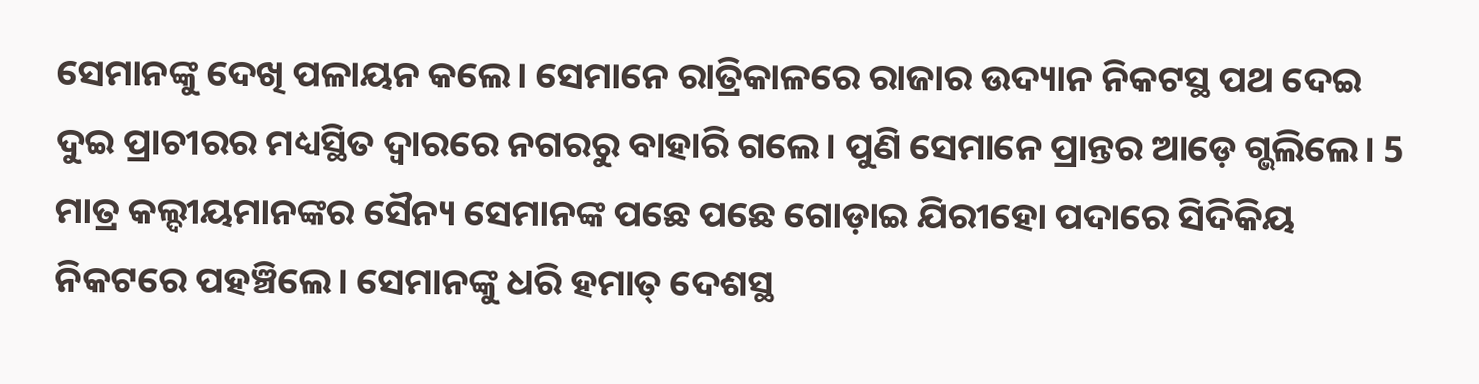ସେମାନଙ୍କୁ ଦେଖି ପଳାୟନ କଲେ। ସେମାନେ ରାତ୍ରିକାଳରେ ରାଜାର ଉଦ୍ୟାନ ନିକଟସ୍ଥ ପଥ ଦେଇ ଦୁଇ ପ୍ରାଚୀରର ମଧ୍ୟସ୍ଥିତ ଦ୍ୱାରରେ ନଗରରୁ ବାହାରି ଗଲେ। ପୁଣି ସେମାନେ ପ୍ରାନ୍ତର ଆଡ଼େ ଗ୍ଭଲିଲେ। 5 ମାତ୍ର କଲ୍ଦୀୟମାନଙ୍କର ସୈନ୍ୟ ସେମାନଙ୍କ ପଛେ ପଛେ ଗୋଡ଼ାଇ ଯିରୀହୋ ପଦାରେ ସିଦିକିୟ ନିକଟରେ ପହଞ୍ଚିଲେ। ସେମାନଙ୍କୁ ଧରି ହମାତ୍ ଦେଶସ୍ଥ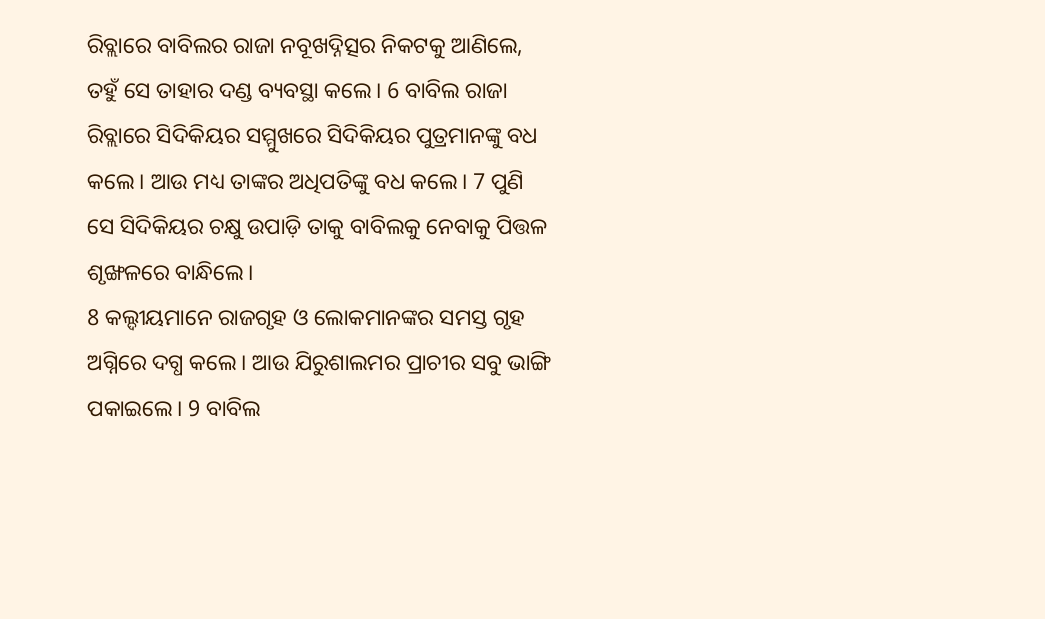ରିବ୍ଲାରେ ବାବିଲର ରାଜା ନବୂଖଦ୍ନିତ୍ସର ନିକଟକୁ ଆଣିଲେ, ତହୁଁ ସେ ତାହାର ଦଣ୍ଡ ବ୍ୟବସ୍ଥା କଲେ। 6 ବାବିଲ ରାଜା ରିବ୍ଲାରେ ସିଦିକିୟର ସମ୍ମୁଖରେ ସିଦିକିୟର ପୁତ୍ରମାନଙ୍କୁ ବଧ କଲେ। ଆଉ ମଧ୍ୟ ତାଙ୍କର ଅଧିପତିଙ୍କୁ ବଧ କଲେ। 7 ପୁଣି ସେ ସିଦିକିୟର ଚକ୍ଷୁ ଉପାଡ଼ି ତାକୁ ବାବିଲକୁ ନେବାକୁ ପିତ୍ତଳ ଶୃଙ୍ଖଳରେ ବାନ୍ଧିଲେ।
8 କଲ୍ଦୀୟମାନେ ରାଜଗୃହ ଓ ଲୋକମାନଙ୍କର ସମସ୍ତ ଗୃହ ଅଗ୍ନିରେ ଦଗ୍ଧ କଲେ। ଆଉ ଯିରୁଶାଲମର ପ୍ରାଚୀର ସବୁ ଭାଙ୍ଗି ପକାଇଲେ। 9 ବାବିଲ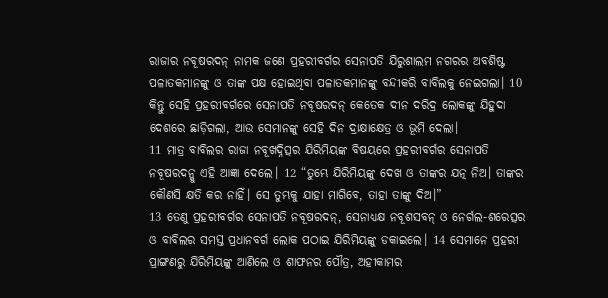ରାଜାର ନବୂଷରଦନ୍ ନାମକ ଜଣେ ପ୍ରହରୀବର୍ଗର ସେନାପତି ଯିରୁଶାଲମ ନଗରର ଅବଶିଷ୍ଟ ପଳାତକମାନଙ୍କୁ ଓ ତାଙ୍କ ପକ୍ଷ ହୋଇଥିବା ପଳାତକମାନଙ୍କୁ ବନ୍ଦୀକରି ବାବିଲକୁ ନେଇଗଲା। 10 କିନ୍ତୁ ସେହି ପ୍ରହରୀବର୍ଗରେ ସେନାପତି ନବୂଷରଦନ୍ କେତେକ ଦୀନ ଦରିଦ୍ର ଲୋକଙ୍କୁ ଯିହୁଦା ଦେଶରେ ଛାଡ଼ିଗଲା, ଆଉ ସେମାନଙ୍କୁ ସେହି ଦିନ ଦ୍ରାକ୍ଷାକ୍ଷେତ୍ର ଓ ଭୂମି ଦେଲା।
11 ମାତ୍ର ବାବିଲର ରାଜା ନବୂଖଦ୍ନିତ୍ସର ଯିରିମିୟଙ୍କ ବିଷୟରେ ପ୍ରହରୀବର୍ଗର ସେନାପତି ନବୂଷରଦନ୍କୁ ଏହି ଆଜ୍ଞା ଦେଲେ। 12 “ତୁମ୍ଭେ ଯିରିମିୟଙ୍କୁ ଦେଖ ଓ ତାଙ୍କର ଯତ୍ନ ନିଅ। ତାଙ୍କର କୌଣସି କ୍ଷତି କର ନାହିଁ। ସେ ତୁମ୍ଭକୁ ଯାହା ମାଗିବେ, ତାହା ତାଙ୍କୁ ଦିଅ।”
13 ତେଣୁ ପ୍ରହରୀବର୍ଗର ସେନାପତି ନବୂଷରଦନ୍, ସେନାଧ୍ୟକ୍ଷ ନବୂଶସବନ୍ ଓ ନେର୍ଗଲ-ଶରେତ୍ସର ଓ ବାବିଲର ସମସ୍ତ ପ୍ରଧାନବର୍ଗ ଲୋକ ପଠାଇ ଯିରିମିୟଙ୍କୁ ଡକାଇଲେ। 14 ସେମାନେ ପ୍ରହରୀ ପ୍ରାଙ୍ଗଣରୁ ଯିରିମିୟଙ୍କୁ ଆଣିଲେ ଓ ଶାଫନର ପୌତ୍ର, ଅହୀକାମର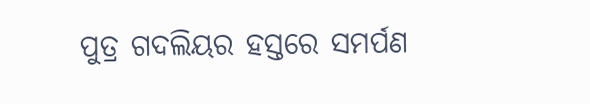ପୁତ୍ର ଗଦଲିୟର ହସ୍ତରେ ସମର୍ପଣ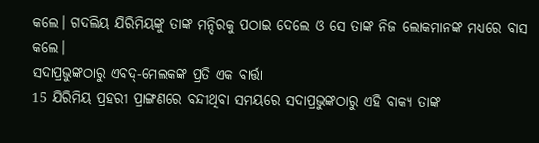କଲେ। ଗଦଲିୟ ଯିରିମିୟଙ୍କୁ ତାଙ୍କ ମନ୍ଦିରକୁ ପଠାଇ ଦେଲେ ଓ ସେ ତାଙ୍କ ନିଜ ଲୋକମାନଙ୍କ ମଧ୍ୟରେ ବାସ କଲେ।
ସଦାପ୍ରଭୁଙ୍କଠାରୁ ଏବଦ୍-ମେଲକଙ୍କ ପ୍ରତି ଏକ ବାର୍ତ୍ତା
15 ଯିରିମିୟ ପ୍ରହରୀ ପ୍ରାଙ୍ଗଣରେ ବନ୍ଦୀଥିବା ସମୟରେ ସଦାପ୍ରଭୁଙ୍କଠାରୁ ଏହି ବାକ୍ୟ ତାଙ୍କ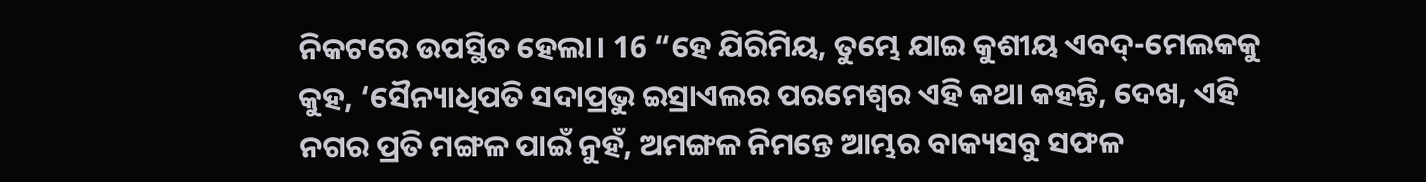ନିକଟରେ ଉପସ୍ଥିତ ହେଲା। 16 “ହେ ଯିରିମିୟ, ତୁମ୍ଭେ ଯାଇ କୁଶୀୟ ଏବଦ୍-ମେଲକକୁ କୁହ, ‘ସୈନ୍ୟାଧିପତି ସଦାପ୍ରଭୁ ଇସ୍ରାଏଲର ପରମେଶ୍ୱର ଏହି କଥା କହନ୍ତି, ଦେଖ, ଏହି ନଗର ପ୍ରତି ମଙ୍ଗଳ ପାଇଁ ନୁହଁ, ଅମଙ୍ଗଳ ନିମନ୍ତେ ଆମ୍ଭର ବାକ୍ୟସବୁ ସଫଳ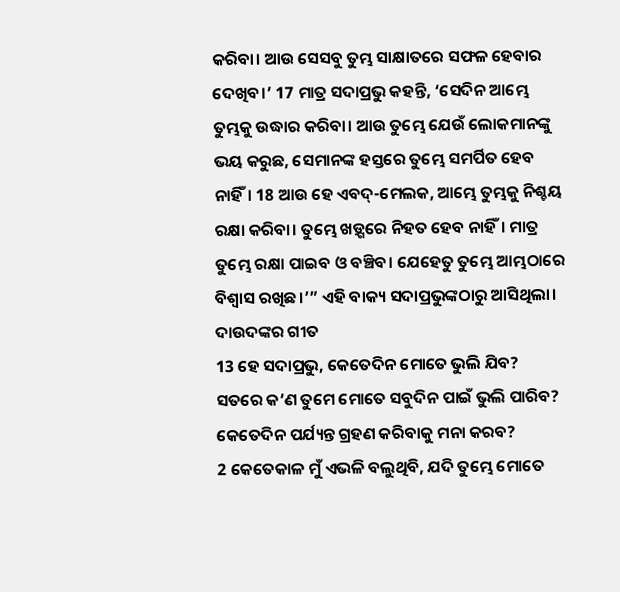କରିବା। ଆଉ ସେସବୁ ତୁମ୍ଭ ସାକ୍ଷାତରେ ସଫଳ ହେବାର ଦେଖିବ।’ 17 ମାତ୍ର ସଦାପ୍ରଭୁ କହନ୍ତି, ‘ସେଦିନ ଆମ୍ଭେ ତୁମ୍ଭକୁ ଉଦ୍ଧାର କରିବା। ଆଉ ତୁମ୍ଭେ ଯେଉଁ ଲୋକମାନଙ୍କୁ ଭୟ କରୁଛ, ସେମାନଙ୍କ ହସ୍ତରେ ତୁମ୍ଭେ ସମର୍ପିତ ହେବ ନାହିଁ। 18 ଆଉ ହେ ଏବଦ୍-ମେଲକ, ଆମ୍ଭେ ତୁମ୍ଭକୁ ନିଶ୍ଚୟ ରକ୍ଷା କରିବା। ତୁମ୍ଭେ ଖଡ଼୍ଗରେ ନିହତ ହେବ ନାହିଁ। ମାତ୍ର ତୁମ୍ଭେ ରକ୍ଷା ପାଇବ ଓ ବଞ୍ଚିବ। ଯେହେତୁ ତୁମ୍ଭେ ଆମ୍ଭଠାରେ ବିଶ୍ୱାସ ରଖିଛ।’” ଏହି ବାକ୍ୟ ସଦାପ୍ରଭୁଙ୍କଠାରୁ ଆସିଥିଲା।
ଦାଉଦଙ୍କର ଗୀତ
13 ହେ ସଦାପ୍ରଭୁ, କେତେଦିନ ମୋତେ ଭୁଲି ଯିବ?
ସତରେ କ’ଣ ତୁମେ ମୋତେ ସବୁଦିନ ପାଇଁ ଭୁଲି ପାରିବ?
କେତେଦିନ ପର୍ଯ୍ୟନ୍ତ ଗ୍ରହଣ କରିବାକୁ ମନା କରବ?
2 କେତେକାଳ ମୁଁ ଏଭଳି ବଲୁଥିବି, ଯଦି ତୁମ୍ଭେ ମୋତେ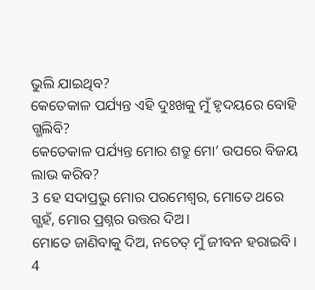ଭୁଲି ଯାଇଥିବ?
କେତେକାଳ ପର୍ଯ୍ୟନ୍ତ ଏହି ଦୁଃଖକୁ ମୁଁ ହୃଦୟରେ ବୋହି ଗ୍ଭଲିବି?
କେତେକାଳ ପର୍ଯ୍ୟନ୍ତ ମୋର ଶତ୍ରୁ ମୋ’ ଉପରେ ବିଜୟ ଲାଭ କରିବ?
3 ହେ ସଦାପ୍ରଭୁ ମୋର ପରମେଶ୍ୱର, ମୋତେ ଥରେ ଗ୍ଭହଁ, ମୋର ପ୍ରଶ୍ନର ଉତ୍ତର ଦିଅ।
ମୋତେ ଜାଣିବାକୁ ଦିଅ, ନଚେତ୍ ମୁଁ ଜୀବନ ହରାଇବି।
4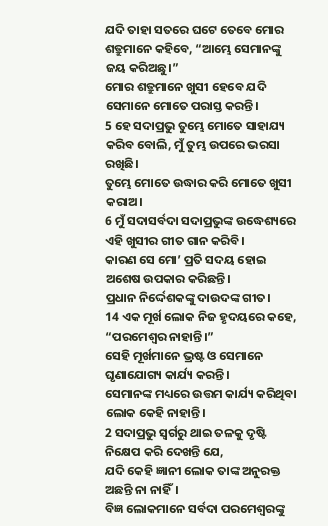ଯଦି ତାହା ସତରେ ଘଟେ ତେବେ ମୋର ଶତ୍ରୁମାନେ କହିବେ, “ଆମ୍ଭେ ସେମାନଙ୍କୁ ଜୟ କରିଅଛୁ।”
ମୋର ଶତ୍ରୁମାନେ ଖୁସୀ ହେବେ ଯଦି ସେମାନେ ମୋତେ ପରାସ୍ତ କରନ୍ତି।
5 ହେ ସଦାପ୍ରଭୁ ତୁମ୍ଭେ ମୋତେ ସାହାଯ୍ୟ କରିବ ବୋଲି, ମୁଁ ତୁମ୍ଭ ଉପରେ ଭରସା ରଖିଛି।
ତୁମ୍ଭେ ମୋତେ ଉଦ୍ଧାର କରି ମୋତେ ଖୁସୀ କରାଅ।
6 ମୁଁ ସଦାସର୍ବଦା ସଦାପ୍ରଭୁଙ୍କ ଉଦ୍ଧେଶ୍ୟରେ ଏହି ଖୁସୀର ଗୀତ ଗାନ କରିବି।
କାରଣ ସେ ମୋ’ ପ୍ରତି ସଦୟ ହୋଇ ଅଶେଷ ଉପକାର କରିଛନ୍ତି।
ପ୍ରଧାନ ନିର୍ଦ୍ଦେଶକଙ୍କୁ ଦାଉଦଙ୍କ ଗୀତ।
14 ଏକ ମୂର୍ଖ ଲୋକ ନିଜ ହୃଦୟରେ କହେ, “ପରମେଶ୍ୱର ନାହାନ୍ତି।”
ସେହି ମୂର୍ଖମାନେ ଭ୍ରଷ୍ଟ ଓ ସେମାନେ ଘୃଣାଯୋଗ୍ୟ କାର୍ଯ୍ୟ କରନ୍ତି।
ସେମାନଙ୍କ ମଧ୍ୟରେ ଉତ୍ତମ କାର୍ଯ୍ୟ କରିଥିବା ଲୋକ କେହି ନାହାନ୍ତି।
2 ସଦାପ୍ରଭୁ ସ୍ୱର୍ଗରୁ ଥାଇ ତଳକୁ ଦୃଷ୍ଟି ନିକ୍ଷେପ କରି ଦେଖନ୍ତି ଯେ,
ଯଦି କେହି ଜ୍ଞାନୀ ଲୋକ ତାଙ୍କ ଅନୁରକ୍ତ ଅଛନ୍ତି ନା ନାହିଁ।
ବିଜ୍ଞ ଲୋକମାନେ ସର୍ବଦା ପରମେଶ୍ୱରଙ୍କୁ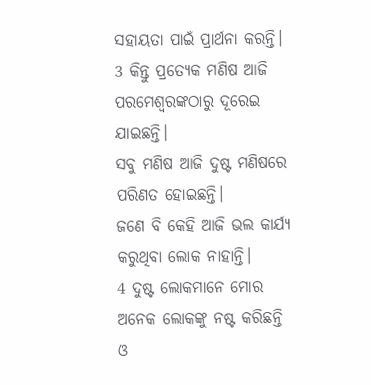ସହାୟତା ପାଇଁ ପ୍ରାର୍ଥନା କରନ୍ତି।
3 କିନ୍ତୁ ପ୍ରତ୍ୟେକ ମଣିଷ ଆଜି
ପରମେଶ୍ୱରଙ୍କଠାରୁ ଦୂରେଇ ଯାଇଛନ୍ତି।
ସବୁ ମଣିଷ ଆଜି ଦୁଷ୍ଟ ମଣିଷରେ ପରିଣତ ହୋଇଛନ୍ତି।
ଜଣେ ବି କେହି ଆଜି ଭଲ କାର୍ଯ୍ୟ କରୁଥିବା ଲୋକ ନାହାନ୍ତି।
4 ଦୁଷ୍ଟ ଲୋକମାନେ ମୋର ଅନେକ ଲୋକଙ୍କୁ ନଷ୍ଟ କରିଛନ୍ତି
ଓ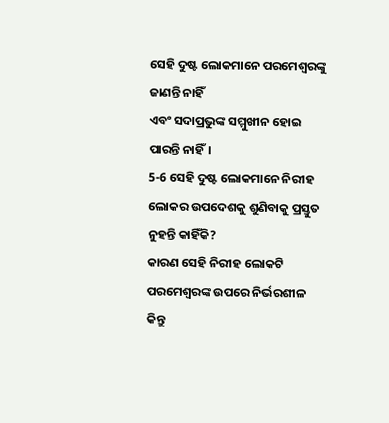ସେହି ଦୁଷ୍ଟ ଲୋକମାନେ ପରମେଶ୍ୱରଙ୍କୁ ଜାଣନ୍ତି ନାହିଁ
ଏବଂ ସଦାପ୍ରଭୁଙ୍କ ସମ୍ମୁଖୀନ ହୋଇ ପାରନ୍ତି ନାହିଁ।
5-6 ସେହି ଦୁଷ୍ଟ ଲୋକମାନେ ନିରୀହ ଲୋକର ଉପଦେଶକୁ ଶୁଣିବାକୁ ପ୍ରସ୍ତୁତ ନୁହନ୍ତି କାହିଁକି?
କାରଣ ସେହି ନିରୀହ ଲୋକଟି ପରମେଶ୍ୱରଙ୍କ ଉପରେ ନିର୍ଭରଶୀଳ
କିନ୍ତୁ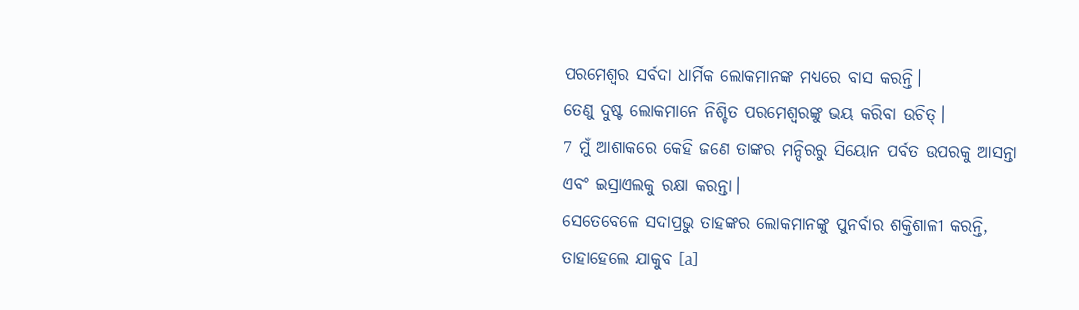ପରମେଶ୍ୱର ସର୍ବଦା ଧାର୍ମିକ ଲୋକମାନଙ୍କ ମଧ୍ୟରେ ବାସ କରନ୍ତି।
ତେଣୁ ଦୁଷ୍ଟ ଲୋକମାନେ ନିଶ୍ଚିତ ପରମେଶ୍ୱରଙ୍କୁ ଭୟ କରିବା ଉଚିତ୍।
7 ମୁଁ ଆଶାକରେ କେହି ଜଣେ ତାଙ୍କର ମନ୍ଦିରରୁ ସିୟୋନ ପର୍ବତ ଉପରକୁ ଆସନ୍ତା
ଏବଂ ଇସ୍ରାଏଲକୁ ରକ୍ଷା କରନ୍ତା।
ସେତେବେଳେ ସଦାପ୍ରଭୁ ତାହଙ୍କର ଲୋକମାନଙ୍କୁ ପୁନର୍ବାର ଶକ୍ତିଶାଳୀ କରନ୍ତି,
ତାହାହେଲେ ଯାକୁବ [a]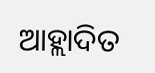ଆହ୍ଲାଦିତ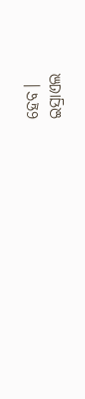ହେବ।
ଇସ୍ରାଏଲ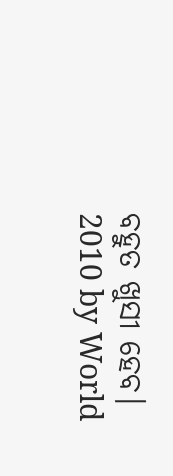ବହୁତ ଖୁସୀ ହେବ।
2010 by World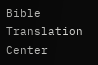Bible Translation Center